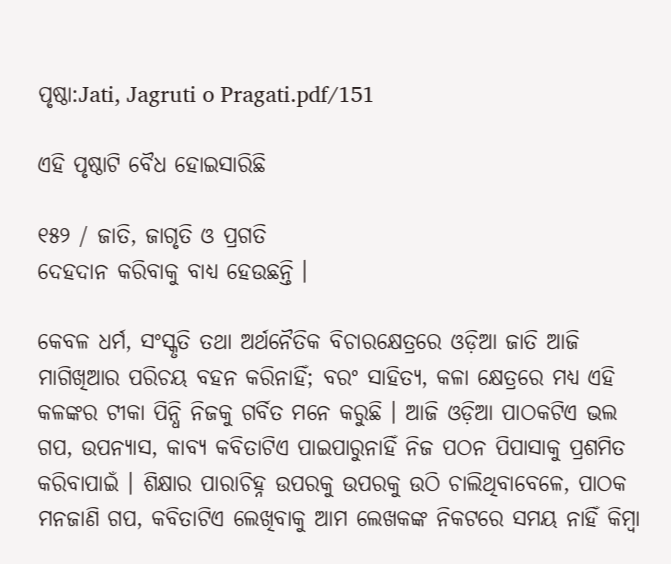ପୃଷ୍ଠା:Jati, Jagruti o Pragati.pdf/151

ଏହି ପୃଷ୍ଠାଟି ବୈଧ ହୋଇସାରିଛି

୧୫୨ / ଜାତି, ଜାଗୃତି ଓ ପ୍ରଗତି
ଦେହଦାନ କରିବାକୁ ବାଧ୍ୟ ହେଉଛନ୍ତି ।

କେବଳ ଧର୍ମ, ସଂସ୍କୃତି ତଥା ଅର୍ଥନୈତିକ ବିଚାରକ୍ଷେତ୍ରରେ ଓଡ଼ିଆ ଜାତି ଆଜି ମାଗିଖିଆର ପରିଚୟ ବହନ କରିନାହିଁ; ବରଂ ସାହିତ୍ୟ, କଳା କ୍ଷେତ୍ରରେ ମଧ୍ୟ ଏହି କଳଙ୍କର ଟୀକା ପିନ୍ଧି ନିଜକୁ ଗର୍ବିତ ମନେ କରୁଛି । ଆଜି ଓଡ଼ିଆ ପାଠକଟିଏ ଭଲ ଗପ, ଉପନ୍ୟାସ, କାବ୍ୟ କବିତାଟିଏ ପାଇପାରୁନାହିଁ ନିଜ ପଠନ ପିପାସାକୁ ପ୍ରଶମିତ କରିବାପାଇଁ । ଶିକ୍ଷାର ପାରାଚିହ୍ନ ଉପରକୁ ଉପରକୁ ଉଠି ଚାଲିଥିବାବେଳେ, ପାଠକ ମନଜାଣି ଗପ, କବିତାଟିଏ ଲେଖିବାକୁ ଆମ ଲେଖକଙ୍କ ନିକଟରେ ସମୟ ନାହିଁ କିମ୍ବା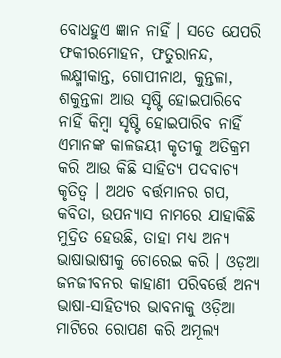ବୋଧହୁଏ ଜ୍ଞାନ ନାହିଁ । ସତେ ଯେପରି ଫକୀରମୋହନ, ଫତୁରାନନ୍ଦ, ଲକ୍ଷ୍ମୀକାନ୍ତ, ଗୋପୀନାଥ, କୁନ୍ତଳା, ଶକୁନ୍ତଳା ଆଉ ସୃଷ୍ଟି ହୋଇପାରିବେ ନାହିଁ କିମ୍ବା ସୃଷ୍ଟି ହୋଇପାରିବ ନାହିଁ ଏମାନଙ୍କ କାଳଜୟୀ କୃତୀକୁ ଅତିକ୍ରମ କରି ଆଉ କିଛି ସାହିତ୍ୟ ପଦବାଚ୍ୟ କୃତିତ୍ୱ । ଅଥଚ ବର୍ତ୍ତମାନର ଗପ, କବିତା, ଉପନ୍ୟାସ ନାମରେ ଯାହାକିଛି ମୁଦ୍ରିତ ହେଉଛି, ତାହା ମଧ୍ୟ ଅନ୍ୟ ଭାଷାଭାଷୀକୁ ଚୋରେଇ କରି । ଓଡ଼ଆ ଜନଜୀବନର କାହାଣୀ ପରିବର୍ତ୍ତେ ଅନ୍ୟ ଭାଷା-ସାହିତ୍ୟର ଭାବନାକୁ ଓଡ଼ିଆ ମାଟିରେ ରୋପଣ କରି ଅମୂଲ୍ୟ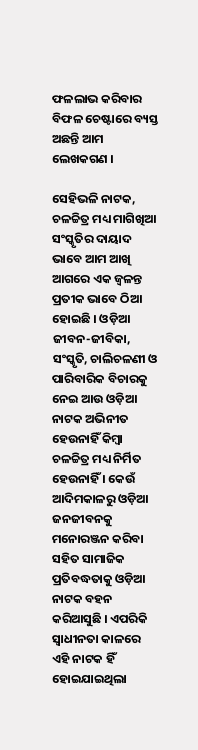ଫଳଲାଭ କରିବାର ବିଫଳ ଚେଷ୍ଟାରେ ବ୍ୟସ୍ତ ଅଛନ୍ତି ଆମ ଲେଖକଗଣ ।

ସେହିଭଳି ନାଟକ, ଚଳଚ୍ଚିତ୍ର ମଧ୍ୟ ମାଗିଖିଆ ସଂସ୍କୃତିର ଦାୟାଦ ଭାବେ ଆମ ଆଖି ଆଗରେ ଏକ ଜ୍ୱଳନ୍ତ ପ୍ରତୀକ ଭାବେ ଠିଆ ହୋଇଛି । ଓଡ଼ିଆ ଜୀବନ-ଜୀବିକା, ସଂସ୍କୃତି, ଚାଲିଚଳଣୀ ଓ ପାରିବାରିକ ବିଚାରକୁ ନେଇ ଆଉ ଓଡ଼ିଆ ନାଟକ ଅଭିନୀତ ହେଉନାହିଁ କିମ୍ବା ଚଳଚ୍ଚିତ୍ର ମଧ୍ୟ ନିର୍ମିତ ହେଉନାହିଁ । କେଉଁ ଆଦିମକାଳରୁ ଓଡ଼ିଆ ଜନଜୀବନକୁ ମନୋରଞ୍ଜନ କରିବା ସହିତ ସାମାଜିକ ପ୍ରତିବଦ୍ଧତାକୁ ଓଡ଼ିଆ ନାଟକ ବହନ କରିଆସୁଛି । ଏପରିକି ସ୍ୱାଧୀନତା କାଳରେ ଏହି ନାଟକ ହିଁ ହୋଇଯାଇଥିଲା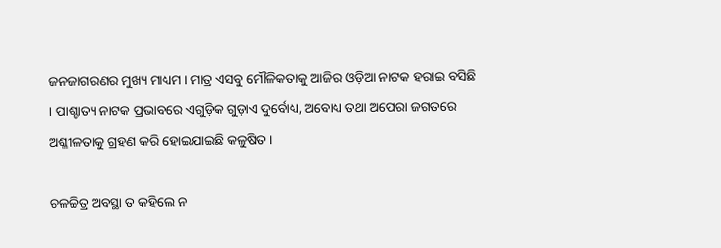ଜନଜାଗରଣର ମୁଖ୍ୟ ମାଧ୍ୟମ । ମାତ୍ର ଏସବୁ ମୌଳିକତାକୁ ଆଜିର ଓଡ଼ିଆ ନାଟକ ହରାଇ ବସିଛି । ପାଶ୍ଚାତ୍ୟ ନାଟକ ପ୍ରଭାବରେ ଏଗୁଡ଼ିକ ଗୁଡ଼ାଏ ଦୁର୍ବୋଧ୍ୟ, ଅବୋଧ୍ୟ ତଥା ଅପେରା ଜଗତରେ ଅଶ୍ଳୀଳତାକୁ ଗ୍ରହଣ କରି ହୋଇଯାଇଛି କଳୁଷିତ ।

ଚଳଚ୍ଚିତ୍ର ଅବସ୍ଥା ତ କହିଲେ ନ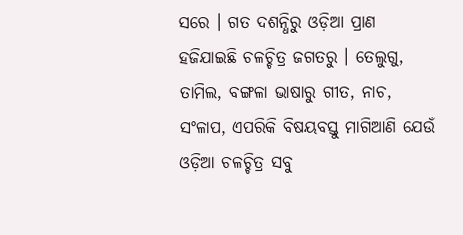ସରେ । ଗତ ଦଶନ୍ଧିରୁ ଓଡ଼ିଆ ପ୍ରାଣ ହଜିଯାଇଛି ଚଳଚ୍ଚିତ୍ର ଜଗତରୁ । ତେଲୁଗୁ, ତାମିଲ, ବଙ୍ଗଳା ଭାଷାରୁ ଗୀତ, ନାଚ, ସଂଳାପ, ଏପରିକି ବିଷୟବସ୍ତୁ ମାଗିଆଣି ଯେଉଁ ଓଡ଼ିଆ ଚଳଚ୍ଚିତ୍ର ସବୁ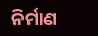ନିର୍ମାଣ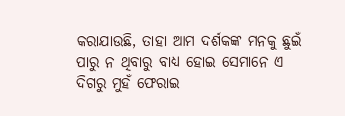କରାଯାଉଛି, ତାହା ଆମ ଦର୍ଶକଙ୍କ ମନକୁ ଛୁଇଁ ପାରୁ ନ ଥିବାରୁ ବାଧ୍ୟ ହୋଇ ସେମାନେ ଏ ଦିଗରୁ ମୁହଁ ଫେରାଇ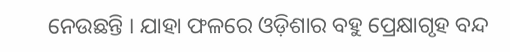ନେଉଛନ୍ତି । ଯାହା ଫଳରେ ଓଡ଼ିଶାର ବହୁ ପ୍ରେକ୍ଷାଗୃହ ବନ୍ଦ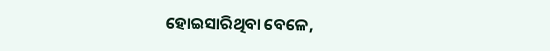ହୋଇସାରିଥିବା ବେଳେ,